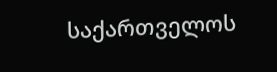საქართველოს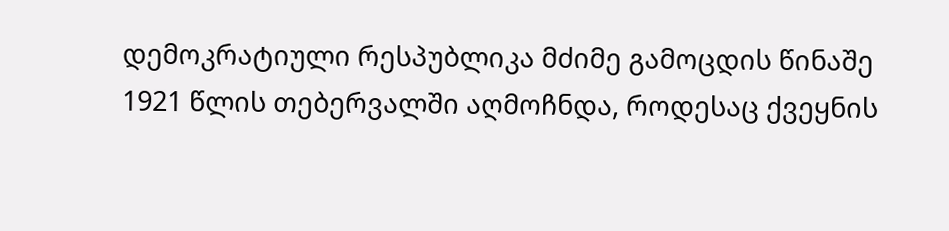დემოკრატიული რესპუბლიკა მძიმე გამოცდის წინაშე 1921 წლის თებერვალში აღმოჩნდა, როდესაც ქვეყნის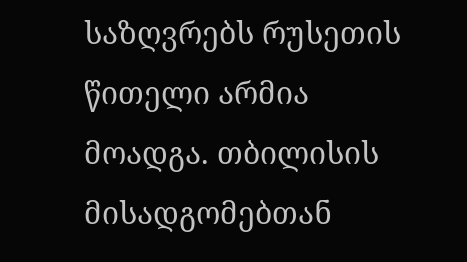საზღვრებს რუსეთის წითელი არმია მოადგა. თბილისის მისადგომებთან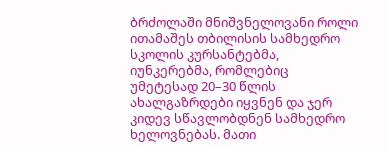ბრძოლაში მნიშვნელოვანი როლი ითამაშეს თბილისის სამხედრო სკოლის კურსანტებმა, იუნკერებმა, რომლებიც უმეტესად 20–30 წლის ახალგაზრდები იყვნენ და ჯერ კიდევ სწავლობდნენ სამხედრო ხელოვნებას. მათი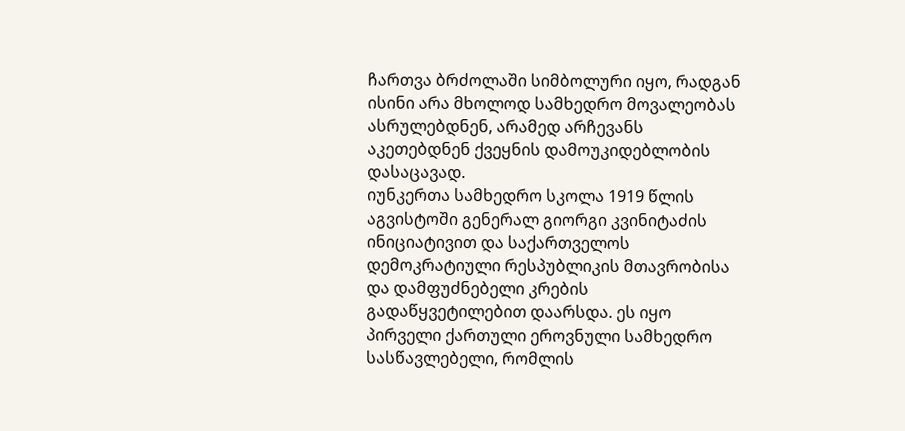ჩართვა ბრძოლაში სიმბოლური იყო, რადგან ისინი არა მხოლოდ სამხედრო მოვალეობას ასრულებდნენ, არამედ არჩევანს აკეთებდნენ ქვეყნის დამოუკიდებლობის დასაცავად.
იუნკერთა სამხედრო სკოლა 1919 წლის აგვისტოში გენერალ გიორგი კვინიტაძის ინიციატივით და საქართველოს დემოკრატიული რესპუბლიკის მთავრობისა და დამფუძნებელი კრების გადაწყვეტილებით დაარსდა. ეს იყო პირველი ქართული ეროვნული სამხედრო სასწავლებელი, რომლის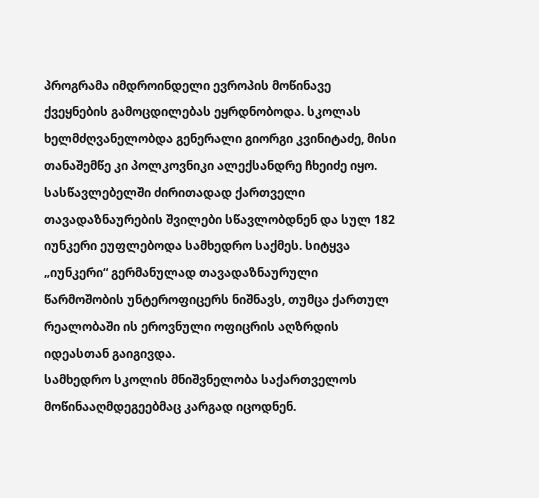პროგრამა იმდროინდელი ევროპის მოწინავე ქვეყნების გამოცდილებას ეყრდნობოდა. სკოლას ხელმძღვანელობდა გენერალი გიორგი კვინიტაძე, მისი თანაშემწე კი პოლკოვნიკი ალექსანდრე ჩხეიძე იყო. სასწავლებელში ძირითადად ქართველი თავადაზნაურების შვილები სწავლობდნენ და სულ 182 იუნკერი ეუფლებოდა სამხედრო საქმეს. სიტყვა „იუნკერი“ გერმანულად თავადაზნაურული წარმოშობის უნტეროფიცერს ნიშნავს, თუმცა ქართულ რეალობაში ის ეროვნული ოფიცრის აღზრდის იდეასთან გაიგივდა.
სამხედრო სკოლის მნიშვნელობა საქართველოს მოწინააღმდეგეებმაც კარგად იცოდნენ.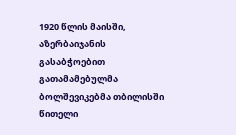1920 წლის მაისში, აზერბაიჯანის გასაბჭოებით გათამამებულმა ბოლშევიკებმა თბილისში წითელი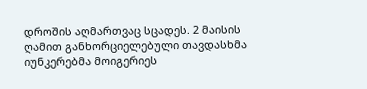დროშის აღმართვაც სცადეს. 2 მაისის ღამით განხორციელებული თავდასხმა იუნკერებმა მოიგერიეს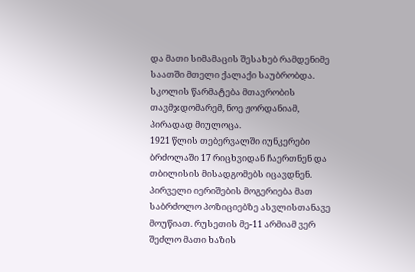და მათი სიმამაცის შესახებ რამდენიმე საათში მთელი ქალაქი საუბრობდა. სკოლის წარმატება მთავრობის თავმჯდომარემ, ნოე ჟორდანიამ, პირადად მიულოცა.
1921 წლის თებერვალში იუნკერები ბრძოლაში 17 რიცხვიდან ჩაერთნენ და თბილისის მისადგომებს იცავდნენ. პირველი იერიშების მოგერიება მათ საბრძოლო პოზიციებზე ასვლისთანავე მოუწიათ. რუსეთის მე-11 არმიამ ვერ შეძლო მათი ხაზის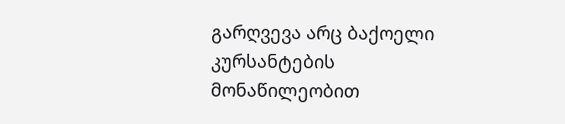გარღვევა არც ბაქოელი კურსანტების მონაწილეობით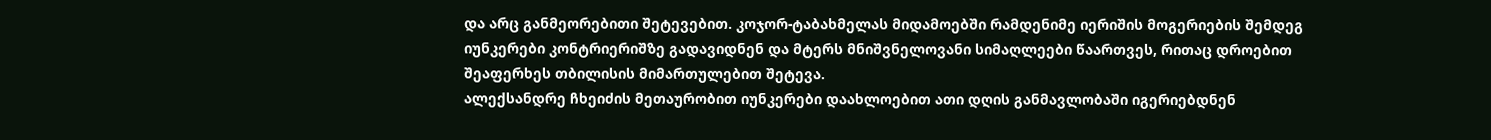და არც განმეორებითი შეტევებით. კოჯორ-ტაბახმელას მიდამოებში რამდენიმე იერიშის მოგერიების შემდეგ იუნკერები კონტრიერიშზე გადავიდნენ და მტერს მნიშვნელოვანი სიმაღლეები წაართვეს, რითაც დროებით შეაფერხეს თბილისის მიმართულებით შეტევა.
ალექსანდრე ჩხეიძის მეთაურობით იუნკერები დაახლოებით ათი დღის განმავლობაში იგერიებდნენ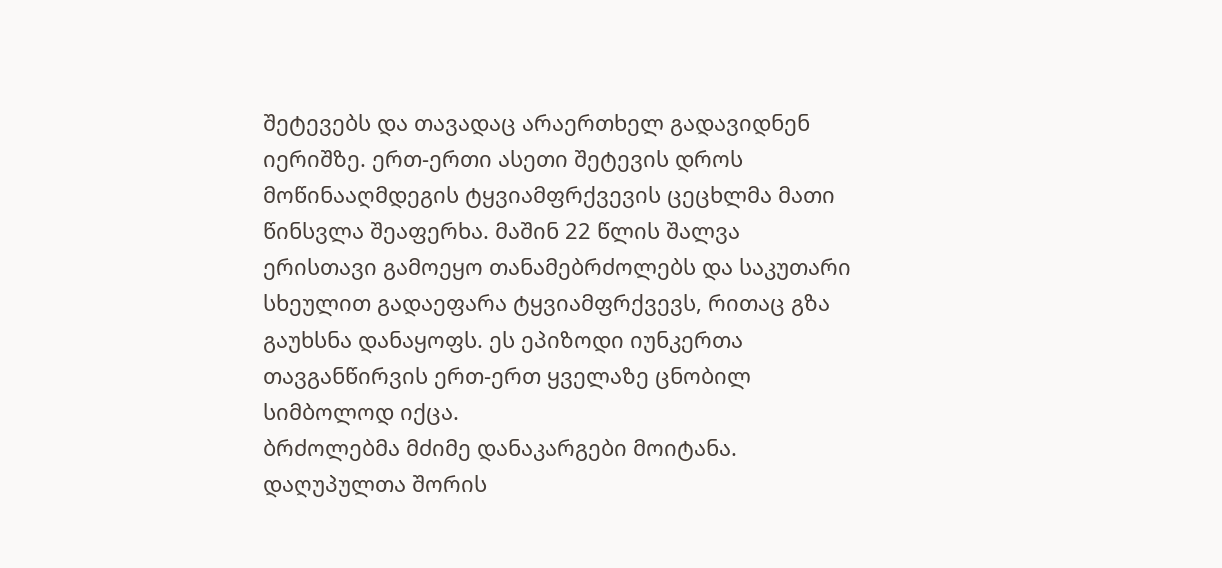შეტევებს და თავადაც არაერთხელ გადავიდნენ იერიშზე. ერთ-ერთი ასეთი შეტევის დროს მოწინააღმდეგის ტყვიამფრქვევის ცეცხლმა მათი წინსვლა შეაფერხა. მაშინ 22 წლის შალვა ერისთავი გამოეყო თანამებრძოლებს და საკუთარი სხეულით გადაეფარა ტყვიამფრქვევს, რითაც გზა გაუხსნა დანაყოფს. ეს ეპიზოდი იუნკერთა თავგანწირვის ერთ-ერთ ყველაზე ცნობილ სიმბოლოდ იქცა.
ბრძოლებმა მძიმე დანაკარგები მოიტანა. დაღუპულთა შორის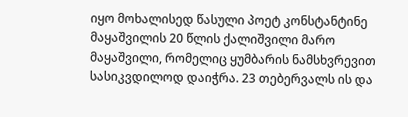იყო მოხალისედ წასული პოეტ კონსტანტინე მაყაშვილის 20 წლის ქალიშვილი მარო მაყაშვილი, რომელიც ყუმბარის ნამსხვრევით სასიკვდილოდ დაიჭრა. 23 თებერვალს ის და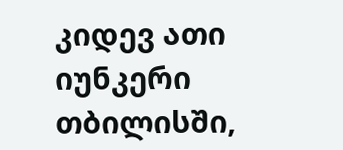კიდევ ათი იუნკერი თბილისში,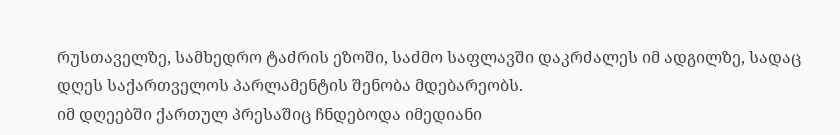რუსთაველზე, სამხედრო ტაძრის ეზოში, საძმო საფლავში დაკრძალეს იმ ადგილზე, სადაც დღეს საქართველოს პარლამენტის შენობა მდებარეობს.
იმ დღეებში ქართულ პრესაშიც ჩნდებოდა იმედიანი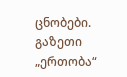ცნობები. გაზეთი „ერთობა“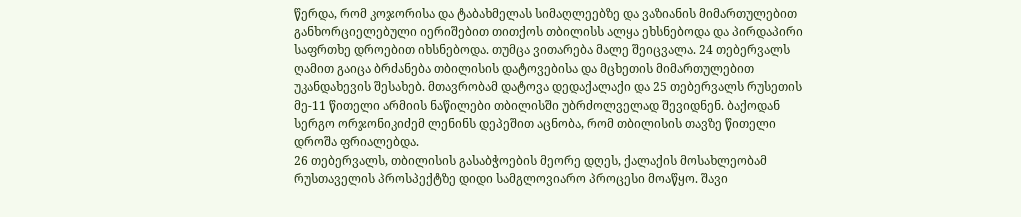წერდა, რომ კოჯორისა და ტაბახმელას სიმაღლეებზე და ვაზიანის მიმართულებით განხორციელებული იერიშებით თითქოს თბილისს ალყა ეხსნებოდა და პირდაპირი საფრთხე დროებით იხსნებოდა. თუმცა ვითარება მალე შეიცვალა. 24 თებერვალს ღამით გაიცა ბრძანება თბილისის დატოვებისა და მცხეთის მიმართულებით უკანდახევის შესახებ. მთავრობამ დატოვა დედაქალაქი და 25 თებერვალს რუსეთის მე-11 წითელი არმიის ნაწილები თბილისში უბრძოლველად შევიდნენ. ბაქოდან სერგო ორჯონიკიძემ ლენინს დეპეშით აცნობა, რომ თბილისის თავზე წითელი დროშა ფრიალებდა.
26 თებერვალს, თბილისის გასაბჭოების მეორე დღეს, ქალაქის მოსახლეობამ რუსთაველის პროსპექტზე დიდი სამგლოვიარო პროცესი მოაწყო. შავი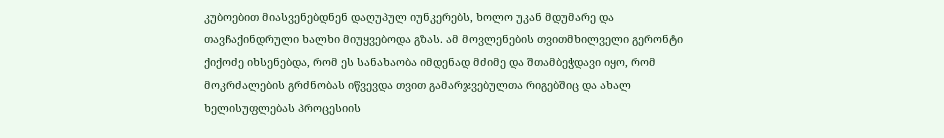კუბოებით მიასვენებდნენ დაღუპულ იუნკერებს, ხოლო უკან მდუმარე და თავჩაქინდრული ხალხი მიუყვებოდა გზას. ამ მოვლენების თვითმხილველი გერონტი ქიქოძე იხსენებდა, რომ ეს სანახაობა იმდენად მძიმე და შთამბეჭდავი იყო, რომ მოკრძალების გრძნობას იწვევდა თვით გამარჯვებულთა რიგებშიც და ახალ ხელისუფლებას პროცესიის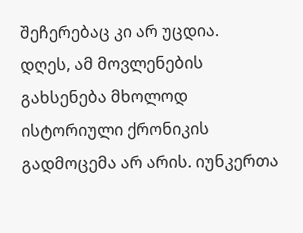შეჩერებაც კი არ უცდია.
დღეს, ამ მოვლენების გახსენება მხოლოდ ისტორიული ქრონიკის გადმოცემა არ არის. იუნკერთა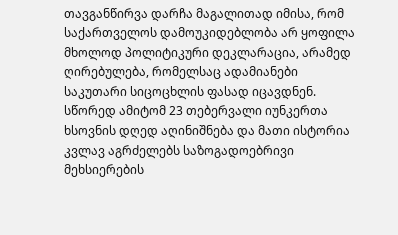თავგანწირვა დარჩა მაგალითად იმისა, რომ საქართველოს დამოუკიდებლობა არ ყოფილა მხოლოდ პოლიტიკური დეკლარაცია, არამედ ღირებულება, რომელსაც ადამიანები საკუთარი სიცოცხლის ფასად იცავდნენ. სწორედ ამიტომ 23 თებერვალი იუნკერთა ხსოვნის დღედ აღინიშნება და მათი ისტორია კვლავ აგრძელებს საზოგადოებრივი მეხსიერების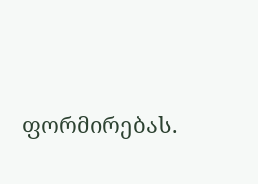ფორმირებას.